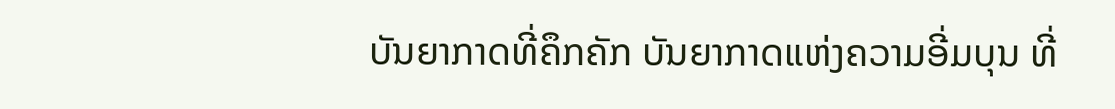ບັນຍາກາດທີ່ຄຶກຄັກ ບັນຍາກາດແຫ່ງຄວາມອີ່ມບຸນ ທີ່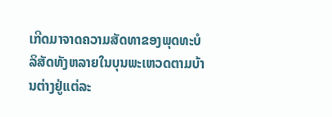ເກີດມາຈາດຄວາມສັດທາຂອງພຸດທະບໍລິສັດທັງຫລາຍໃນບຸນພະເຫວດຕາມບ້ານຕ່າງຢູ່ແຕ່ລະ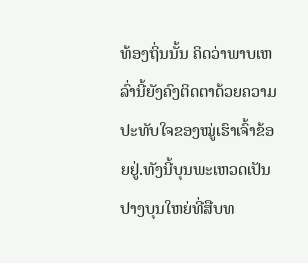ທ້ອງຖິ່ນນັ້ນ ຄິດວ່າພາບເຫລົ່ານີ້ຍັງຄົງຕິດຕາດ້ວຍຄວາມປະທັບໃຈຂອງໝູ່ເຮົາເຈົ້າຂ້ອຍຢູ່.ທັງນີ້ບຸນພະເຫວດເປັນປາງບຸນໃຫຍ່ທີ່ສືບທ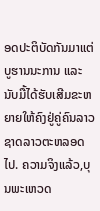ອດປະຕິບັດກັນມາແຕ່ບູຮານນະການ ແລະ ນັບມື້ໄດ້ຮັບເສີມຂະຫຍາຍໃຫ້ຄົງຢູ່ຄູ່ຄົນລາວຊາດລາວຕະຫລອດໄປ. ຄວາມຈິງແລ້ວ,ບຸນພະເຫວດ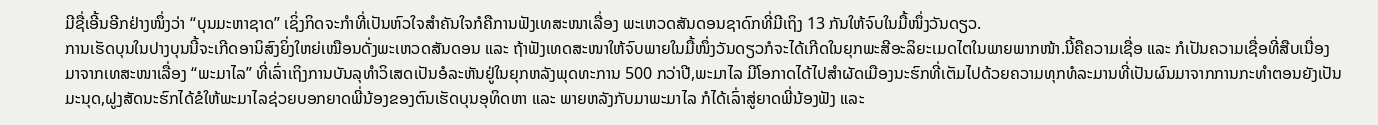ມີຊື່ເອີ້ນອີກຢ່າງໜຶ່ງວ່າ “ບຸນມະຫາຊາດ” ເຊິ່ງກິດຈະກຳທີ່ເປັນຫົວໃຈສຳຄັນໃຈກໍຄືການຟັງເທສະໜາເລື່ອງ ພະເຫວດສັນດອນຊາດົກທີ່ມີເຖິງ 13 ກັນໃຫ້ຈົບໃນມື້ໜຶ່ງວັນດຽວ.
ການເຮັດບຸນໃນປາງບຸນນີ້ຈະເກີດອານິສົງຍິ່ງໃຫຍ່ເໝືອນດັ່ງພະເຫວດສັນດອນ ແລະ ຖ້າຟັງເທດສະໜາໃຫ້ຈົບພາຍໃນມື້ໜຶ່ງວັນດຽວກໍຈະໄດ້ເກີດໃນຍຸກພະສີອະລິຍະເມດໄຕໃນພາຍພາກໜ້າ.ນີ້ຄືຄວາມເຊື່ອ ແລະ ກໍເປັນຄວາມເຊື່ອທີ່ສືບເນື່ອງມາຈາກເທສະໜາເລື່ອງ “ພະມາໄລ” ທີ່ເລົ່າເຖິງການບັນລຸທຳວິເສດເປັນອໍລະຫັນຢູ່ໃນຍຸກຫລັງພຸດທະການ 500 ກວ່າປີ,ພະມາໄລ ມີໂອກາດໄດ້ໄປສຳຜັດເມືອງນະຮົກທີ່ເຕັມໄປດ້ວຍຄວາມທຸກທໍລະມານທີ່ເປັນຜົນມາຈາກການກະທຳຕອນຍັງເປັນມະນຸດ,ຝູງສັດນະຮົກໄດ້ຂໍໃຫ້ພະມາໄລຊ່ວຍບອກຍາດພີ່ນ້ອງຂອງຕົນເຮັດບຸນອຸທິດຫາ ແລະ ພາຍຫລັງກັບມາພະມາໄລ ກໍໄດ້ເລົ່າສູ່ຍາດພີ່ນ້ອງຟັງ ແລະ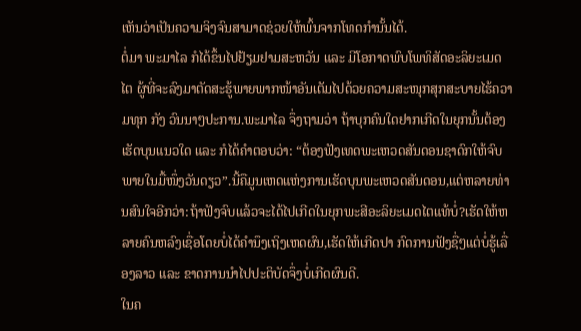ເຫັນວ່າເປັນຄວາມຈິງຈົນສາມາດຊ່ວຍໃຫ້ພົ້ນຈາກໂທດກຳນັ້ນໄດ້.
ຕໍ່ມາ ພະມາໄລ ກໍໄດ້ຂຶ້ນໄປຢ້ຽມຢາມສະຫວັນ ແລະ ມີໂອກາດພົບໂພທິສັດອະລິຍະເມດໄຕ ຜູ້ທີ່ຈະລົງມາຕັດສະຮູ້ພາຍພາກໜ້າອັນເຕັມໄປດ້ວຍຄວາມສະໜຸກສຸກສະບາຍໄຮ້ຄວາມທຸກ ກັງ ວົນນາໆປະການ.ພະມາໄລ ຈຶ່ງຖາມວ່າ ຖ້າບຸກຄົນໃດຢາກເກີດໃນຍຸກນັ້ນຕ້ອງເຮັດບຸນແນວໃດ ແລະ ກໍໄດ້ຄຳຕອບວ່າ: “ຕ້ອງຟັງເທດພະເຫວດສັນດອນຊາດົກໃຫ້ຈົບພາຍໃນມື້ໜຶ່ງວັນດຽວ”.ນີ້ຄືມູນເຫດແຫ່ງການເຮັດບຸນພະເຫວດສັນດອນ,ແຕ່ຫລາຍທ່ານສົນໃຈອີກວ່າ:ຖ້າຟັງຈົບແລ້ວຈະໄດ້ໄປເກີດໃນຍຸກພະສີອະລິຍະເມດໄຕແທ້ບໍ່?ເຮັດໃຫ້ຫລາຍຄົນຫລົງເຊື່ອໂດຍບໍ່ໄດ້ຄຳນຶງເຖິງເຫດຜົນ,ເຮັດໃຫ້ເກີດປາ ກົດການຟັງຊື່ໆແຕ່ບໍ່ຮູ້ເລື່ອງລາວ ແລະ ຂາດການນຳໄປປະຕິບັດຈຶ່ງບໍ່ເກີດຜົນດີ.
ໃນຄ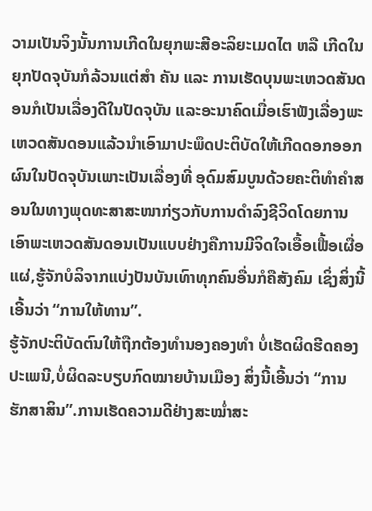ວາມເປັນຈິງນັ້ນການເກີດໃນຍຸກພະສີອະລິຍະເມດໄຕ ຫລື ເກີດໃນຍຸກປັດຈຸບັນກໍລ້ວນແຕ່ສຳ ຄັນ ແລະ ການເຮັດບຸນພະເຫວດສັນດອນກໍເປັນເລື່ອງດີໃນປັດຈຸບັນ ແລະອະນາຄົດເມື່ອເຮົາຟັງເລື່ອງພະເຫວດສັນດອນແລ້ວນຳເອົາມາປະພຶດປະຕິບັດໃຫ້ເກີດດອກອອກຜົນໃນປັດຈຸບັນເພາະເປັນເລື່ອງທີ່ ອຸດົມສົມບູນດ້ວຍຄະຕິທຳຄຳສອນໃນທາງພຸດທະສາສະໜາກ່ຽວກັບການດຳລົງຊີວິດໂດຍການເອົາພະເຫວດສັນດອນເປັນແບບຢ່າງຄືການມີຈິດໃຈເອື້ອເຟື້ອເຜື່ອແຜ່,ຮູ້ຈັກບໍລິຈາກແບ່ງປັນບັນເທົາທຸກຄົນອື່ນກໍຄືສັງຄົມ ເຊິ່ງສິ່ງນີ້ເອີ້ນວ່າ “ການໃຫ້ທານ”.
ຮູ້ຈັກປະຕິບັດຕົນໃຫ້ຖືກຕ້ອງທຳນອງຄອງທຳ ບໍ່ເຮັດຜິດຮີດຄອງປະເພນີ,ບໍ່ຜິດລະບຽບກົດໝາຍບ້ານເມືອງ ສິ່ງນີ້ເອີ້ນວ່າ “ການຮັກສາສິນ”.ການເຮັດຄວາມດີຢ່າງສະໝໍ່າສະ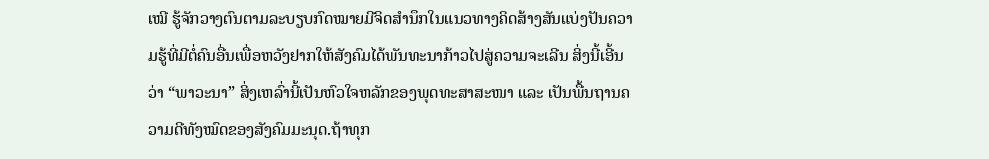ເໝີ ຮູ້ຈັກວາງຕົນຕາມລະບຽບກົດໝາຍມີຈິດສຳນຶກໃນແນວທາງຄິດສ້າງສັນແບ່ງປັນຄວາມຮູ້ທີ່ມີຕໍ່ຄົນອື່ນເພື່ອຫວັງຢາກໃຫ້ສັງຄົມໄດ້ພັນທະນາກ້າວໄປສູ່ຄວາມຈະເລີນ ສິ່ງນີ້ເອີ້ນວ່າ “ພາວະນາ” ສິ່ງເຫລົ່ານີ້ເປັນຫົວໃຈຫລັກຂອງພຸດທະສາສະໜາ ແລະ ເປັນພື້ນຖານຄວາມດີທັງໝົດຂອງສັງຄົມມະນຸດ.ຖ້າທຸກ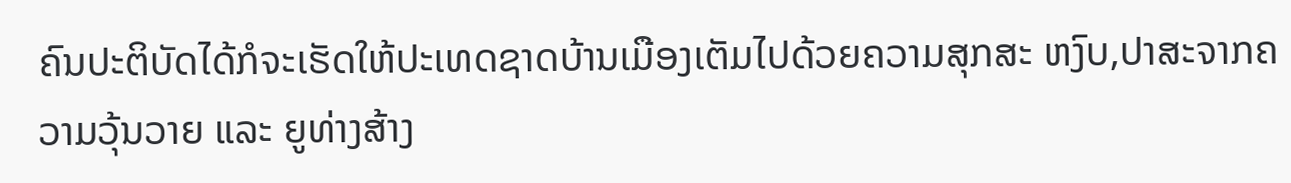ຄົນປະຕິບັດໄດ້ກໍຈະເຮັດໃຫ້ປະເທດຊາດບ້ານເມືອງເຕັມໄປດ້ວຍຄວາມສຸກສະ ຫງົບ,ປາສະຈາກຄວາມວຸ້ນວາຍ ແລະ ຍູທ່າງສ້າງ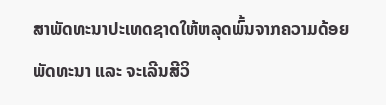ສາພັດທະນາປະເທດຊາດໃຫ້ຫລຸດພົ້ນຈາກຄວາມດ້ອຍພັດທະນາ ແລະ ຈະເລີນສີວິ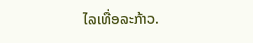ໄລເທື່ອລະກ້າວ.